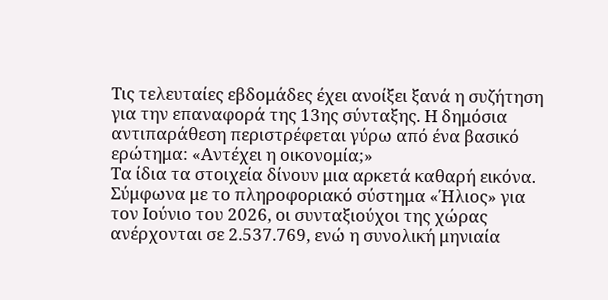Τις τελευταίες εβδομάδες έχει ανοίξει ξανά η συζήτηση για την επαναφορά της 13ης σύνταξης. Η δημόσια αντιπαράθεση περιστρέφεται γύρω από ένα βασικό ερώτημα: «Αντέχει η οικονομία;»
Τα ίδια τα στοιχεία δίνουν μια αρκετά καθαρή εικόνα.
Σύμφωνα με το πληροφοριακό σύστημα «Ήλιος» για τον Ιούνιο του 2026, οι συνταξιούχοι της χώρας ανέρχονται σε 2.537.769, ενώ η συνολική μηνιαία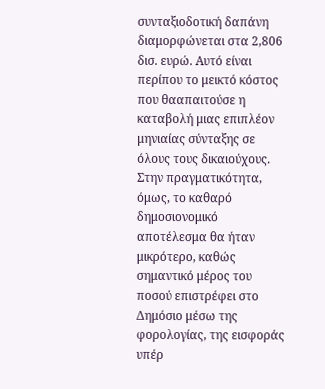συνταξιοδοτική δαπάνη διαμορφώνεται στα 2,806 δισ. ευρώ. Αυτό είναι περίπου το μεικτό κόστος που θααπαιτούσε η καταβολή μιας επιπλέον μηνιαίας σύνταξης σε όλους τους δικαιούχους. Στην πραγματικότητα, όμως, το καθαρό δημοσιονομικό αποτέλεσμα θα ήταν μικρότερο, καθώς σημαντικό μέρος του ποσού επιστρέφει στο Δημόσιο μέσω της φορολογίας, της εισφοράς υπέρ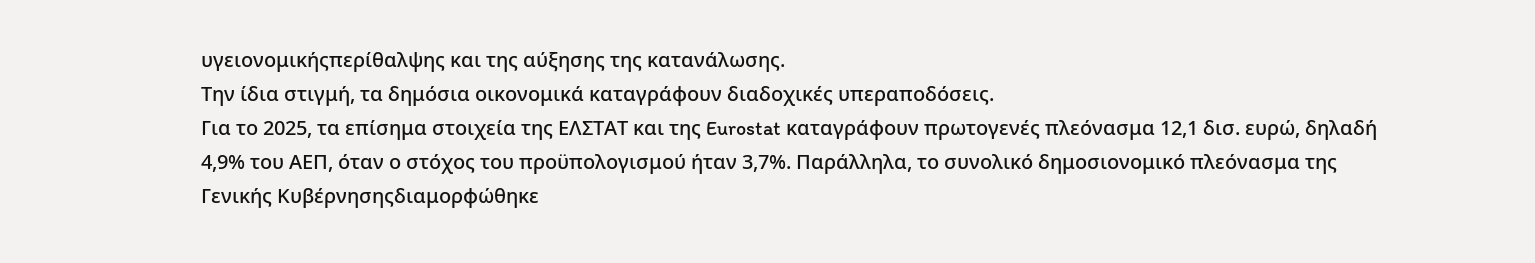υγειονομικήςπερίθαλψης και της αύξησης της κατανάλωσης.
Την ίδια στιγμή, τα δημόσια οικονομικά καταγράφουν διαδοχικές υπεραποδόσεις.
Για το 2025, τα επίσημα στοιχεία της ΕΛΣΤΑΤ και της Eurostat καταγράφουν πρωτογενές πλεόνασμα 12,1 δισ. ευρώ, δηλαδή 4,9% του ΑΕΠ, όταν ο στόχος του προϋπολογισμού ήταν 3,7%. Παράλληλα, το συνολικό δημοσιονομικό πλεόνασμα της Γενικής Κυβέρνησηςδιαμορφώθηκε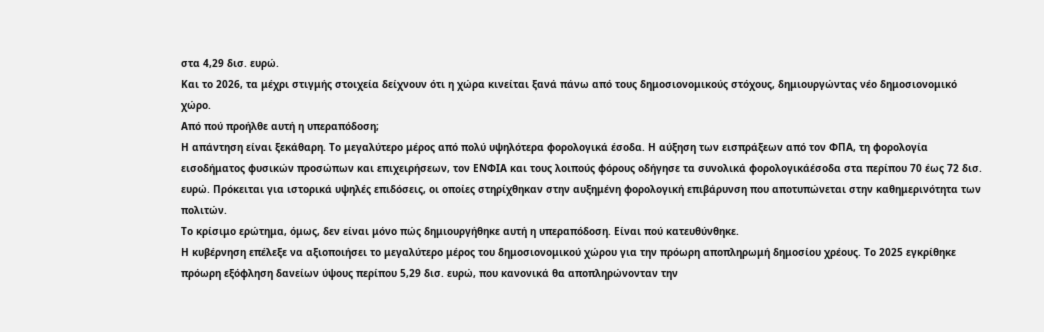στα 4,29 δισ. ευρώ.
Και το 2026, τα μέχρι στιγμής στοιχεία δείχνουν ότι η χώρα κινείται ξανά πάνω από τους δημοσιονομικούς στόχους, δημιουργώντας νέο δημοσιονομικό χώρο.
Από πού προήλθε αυτή η υπεραπόδοση;
Η απάντηση είναι ξεκάθαρη. Το μεγαλύτερο μέρος από πολύ υψηλότερα φορολογικά έσοδα. Η αύξηση των εισπράξεων από τον ΦΠΑ, τη φορολογία εισοδήματος φυσικών προσώπων και επιχειρήσεων, τον ΕΝΦΙΑ και τους λοιπούς φόρους οδήγησε τα συνολικά φορολογικάέσοδα στα περίπου 70 έως 72 δισ. ευρώ. Πρόκειται για ιστορικά υψηλές επιδόσεις, οι οποίες στηρίχθηκαν στην αυξημένη φορολογική επιβάρυνση που αποτυπώνεται στην καθημερινότητα των πολιτών.
Το κρίσιμο ερώτημα, όμως, δεν είναι μόνο πώς δημιουργήθηκε αυτή η υπεραπόδοση. Είναι πού κατευθύνθηκε.
Η κυβέρνηση επέλεξε να αξιοποιήσει το μεγαλύτερο μέρος του δημοσιονομικού χώρου για την πρόωρη αποπληρωμή δημοσίου χρέους. Το 2025 εγκρίθηκε πρόωρη εξόφληση δανείων ύψους περίπου 5,29 δισ. ευρώ, που κανονικά θα αποπληρώνονταν την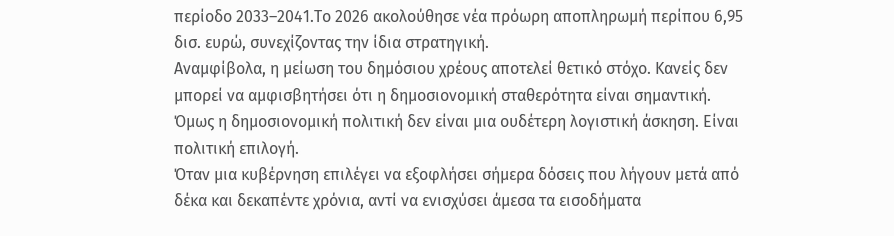περίοδο 2033–2041.Το 2026 ακολούθησε νέα πρόωρη αποπληρωμή περίπου 6,95 δισ. ευρώ, συνεχίζοντας την ίδια στρατηγική.
Αναμφίβολα, η μείωση του δημόσιου χρέους αποτελεί θετικό στόχο. Κανείς δεν μπορεί να αμφισβητήσει ότι η δημοσιονομική σταθερότητα είναι σημαντική.
Όμως η δημοσιονομική πολιτική δεν είναι μια ουδέτερη λογιστική άσκηση. Είναι πολιτική επιλογή.
Όταν μια κυβέρνηση επιλέγει να εξοφλήσει σήμερα δόσεις που λήγουν μετά από δέκα και δεκαπέντε χρόνια, αντί να ενισχύσει άμεσα τα εισοδήματα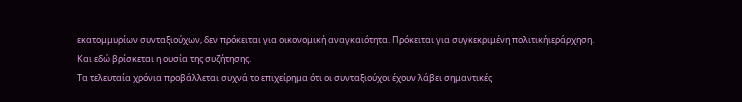εκατομμυρίων συνταξιούχων, δεν πρόκειται για οικονομική αναγκαιότητα. Πρόκειται για συγκεκριμένη πολιτικήιεράρχηση.
Και εδώ βρίσκεται η ουσία της συζήτησης.
Τα τελευταία χρόνια προβάλλεται συχνά το επιχείρημα ότι οι συνταξιούχοι έχουν λάβει σημαντικές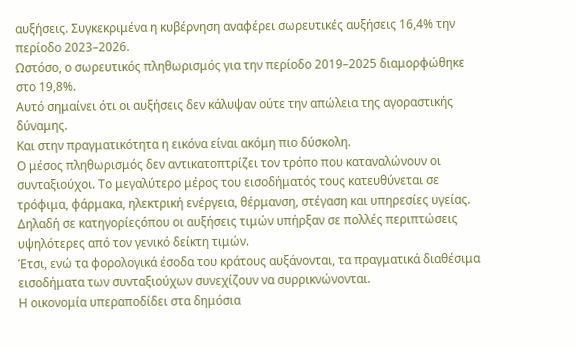αυξήσεις. Συγκεκριμένα η κυβέρνηση αναφέρει σωρευτικές αυξήσεις 16,4% την περίοδο 2023–2026.
Ωστόσο, ο σωρευτικός πληθωρισμός για την περίοδο 2019–2025 διαμορφώθηκε στο 19,8%.
Αυτό σημαίνει ότι οι αυξήσεις δεν κάλυψαν ούτε την απώλεια της αγοραστικής δύναμης.
Και στην πραγματικότητα η εικόνα είναι ακόμη πιο δύσκολη.
Ο μέσος πληθωρισμός δεν αντικατοπτρίζει τον τρόπο που καταναλώνουν οι συνταξιούχοι. Το μεγαλύτερο μέρος του εισοδήματός τους κατευθύνεται σε τρόφιμα, φάρμακα, ηλεκτρική ενέργεια, θέρμανση, στέγαση και υπηρεσίες υγείας. Δηλαδή σε κατηγορίεςόπου οι αυξήσεις τιμών υπήρξαν σε πολλές περιπτώσεις υψηλότερες από τον γενικό δείκτη τιμών.
Έτσι, ενώ τα φορολογικά έσοδα του κράτους αυξάνονται, τα πραγματικά διαθέσιμα εισοδήματα των συνταξιούχων συνεχίζουν να συρρικνώνονται.
Η οικονομία υπεραποδίδει στα δημόσια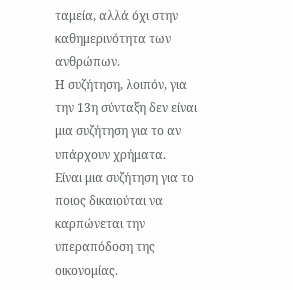ταμεία, αλλά όχι στην καθημερινότητα των ανθρώπων.
Η συζήτηση, λοιπόν, για την 13η σύνταξη δεν είναι μια συζήτηση για το αν υπάρχουν χρήματα.
Είναι μια συζήτηση για το ποιος δικαιούται να καρπώνεται την υπεραπόδοση της οικονομίας.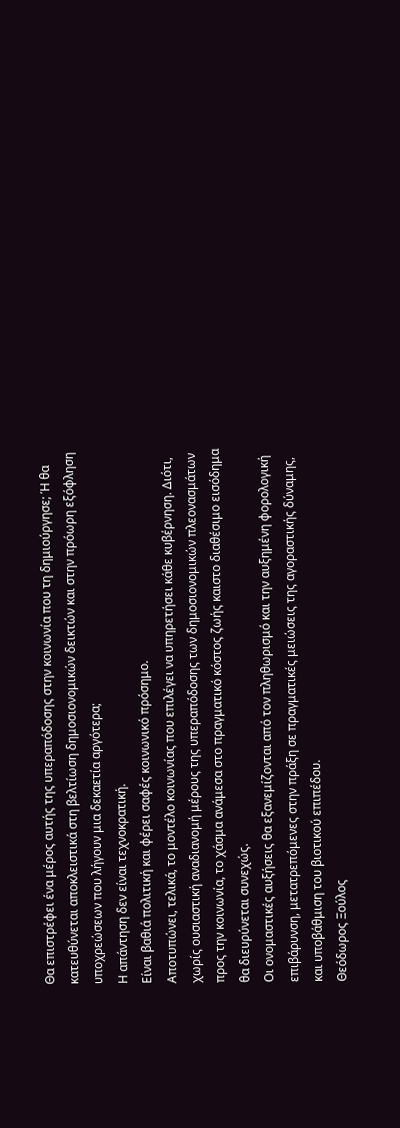Θα επιστρέφει ένα μέρος αυτής της υπεραπόδοσης στην κοινωνία που τη δημιούργησε; Ή θα κατευθύνεται αποκλειστικά στη βελτίωση δημοσιονομικών δεικτών και στην πρόωρη εξόφληση υποχρεώσεων που λήγουν μια δεκαετία αργότερα;
Η απάντηση δεν είναι τεχνοκρατική.
Είναι βαθιά πολιτική και φέρει σαφές κοινωνικό πρόσημο.
Αποτυπώνει, τελικά, το μοντέλο κοινωνίας που επιλέγει να υπηρετήσει κάθε κυβέρνηση. Διότι, χωρίς ουσιαστική αναδιανομή μέρους της υπεραπόδοσης των δημοσιονομικών πλεονασμάτων προς την κοινωνία, το χάσμα ανάμεσα στο πραγματικό κόστος ζωής καιστο διαθέσιμο εισόδημα θα διευρύνεται συνεχώς.
Οι ονομαστικές αυξήσεις θα εξανεμίζονται από τον πληθωρισμό και την αυξημένη φορολογική επιβάρυνση, μετατρεπόμενες στην πράξη σε πραγματικές μειώσεις της αγοραστικής δύναμης, και υποβάθμιση του βιοτικού επιπέδου.
Θεόδωρος Ξούλος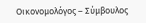Οικονομολόγος – Σύμβουλος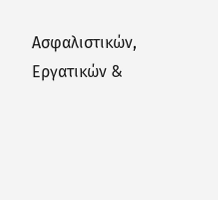Ασφαλιστικών, Εργατικών &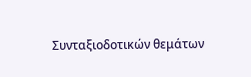Συνταξιοδοτικών θεμάτων